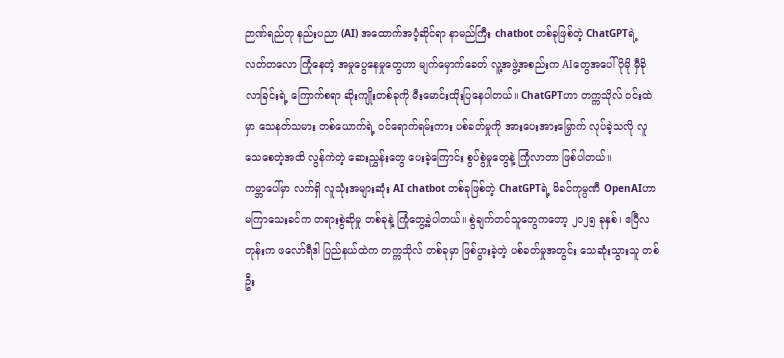ဉာဏ်ရည်တု နည်းပညာ (AI) အထောက်အပံ့ဆိုင်ရာ နာမည်ကြီး chatbot တစ်ခုဖြစ်တဲ့ ChatGPTရဲ့ လတ်တလော ကြုံနေတဲ့ အမှုပွေနေမှုတွေဟာ မျက်မှောက်ခေတ် လူ့အဖွဲ့အစည်းက AIတွေအပေါ် ပိုမို မှီခိုလာခြင်းရဲ့ ကြောက်စရာ ဆိုးကျိုးတစ်ခုကို မီးမောင်းထိုးပြနေပါတယ်။ ChatGPTဟာ တက္ကသိုလ် ဝင်းထဲမှာ သေနတ်သမား တစ်ယောက်ရဲ့ ဝင်ရောက်ရမ်းကား ပစ်ခတ်မှုကို အားပေးအားမြှောက် လုပ်ခဲ့သလို လူသေစေတဲ့အထိ လွန်ကဲတဲ့ ဆေးညွှန်းတွေ ပေးခဲ့ကြောင်း စွပ်စွဲမှုတွေနဲ့ ကြုံလာတာ ဖြစ်ပါတယ်။
ကမ္ဘာပေါ်မှာ လက်ရှိ လူသုံးအများဆုံး AI chatbot တစ်ခုဖြစ်တဲ့ ChatGPTရဲ့ မိခင်ကုမ္ပဏီ OpenAIဟာ မကြာသေးခင်က တရားစွဲဆိုမှု တစ်ခုနဲ့ ကြုံတွေ့ခဲ့ပါတယ်။ စွဲချက်တင်သူတွေကတော့ ၂၀၂၅ ခုနှစ်၊ ဧပြီလတုန်းက ဖလော်ရီဒါ ပြည်နယ်ထဲက တက္ကသိုလ် တစ်ခုမှာ ဖြစ်ပွားခဲ့တဲ့ ပစ်ခတ်မှုအတွင်း သေဆုံးသွားသူ တစ်ဦး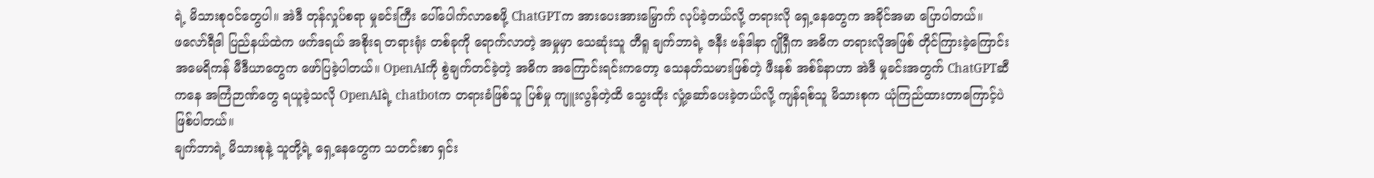ရဲ့ မိသားစုဝင်တွေပါ။ အဲဒီ တုန်လှုပ်စရာ မှုခင်းကြီး ပေါ်ပေါက်လာစေဖို့ ChatGPTက အားပေးအားမြှောက် လုပ်ခဲ့တယ်လို့ တရားလို ရှေ့နေတွေက အခိုင်အမာ ပြောပါတယ်။
ဖလော်ရီဒါ ပြည်နယ်ထဲက ဖက်ဒရယ် အစိုးရ တရားရုံး တစ်ခုကို ရောက်လာတဲ့ အမှုမှာ သေဆုံးသူ တီရူ ချက်ဘာရဲ့ ဇနီး ဗန်ဒါနာ ဂျိုရှီက အဓိက တရားလိုအဖြစ် တိုင်ကြားခဲ့ကြောင်း အမေရိကန် မီဒီယာတွေက ဖော်ပြခဲ့ပါတယ်။ OpenAIကို စွဲချက်တင်ခဲ့တဲ့ အဓိက အကြောင်းရင်းကတော့ သေနတ်သမားဖြစ်တဲ့ ဖီးနစ် အစ်ခ်နာဟာ အဲဒီ မှုခင်းအတွက် ChatGPTဆီကနေ အကြံဉာဏ်တွေ ရယူခဲ့သလို OpenAIရဲ့ chatbotက တရားခံဖြစ်သူ ပြစ်မှု ကျူးလွန်တဲ့ထိ သွေးထိုး လှုံ့ဆော်ပေးခဲ့တယ်လို့ ကျန်ရစ်သူ မိသားစုက ယုံကြည်ထားတာကြောင့်ပဲ ဖြစ်ပါတယ်။
ချက်ဘာရဲ့ မိသားစုနဲ့ သူတို့ရဲ့ ရှေ့နေတွေက သတင်းစာ ရှင်း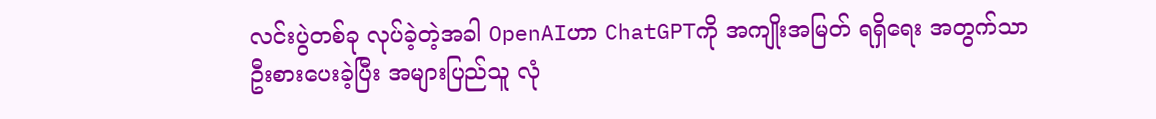လင်းပွဲတစ်ခု လုပ်ခဲ့တဲ့အခါ OpenAIဟာ ChatGPTကို အကျိုးအမြတ် ရရှိရေး အတွက်သာ ဦးစားပေးခဲ့ပြီး အများပြည်သူ လုံ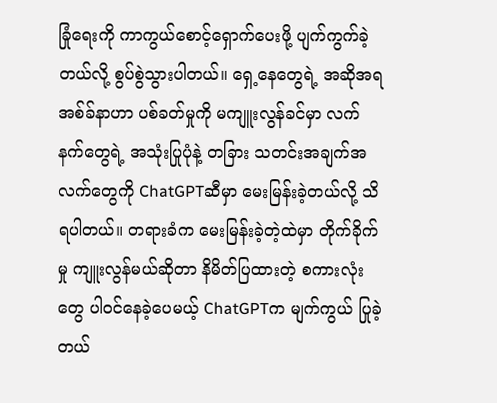ခြုံရေးကို ကာကွယ်စောင့်ရှောက်ပေးဖို့ ပျက်ကွက်ခဲ့တယ်လို့ စွပ်စွဲသွားပါတယ်။ ရှေ့နေတွေရဲ့ အဆိုအရ အစ်ခ်နာဟာ ပစ်ခတ်မှုကို မကျူးလွန်ခင်မှာ လက်နက်တွေရဲ့ အသုံးပြုပုံနဲ့ တခြား သတင်းအချက်အလက်တွေကို ChatGPTဆီမှာ မေးမြန်းခဲ့တယ်လို့ သိရပါတယ်။ တရားခံက မေးမြန်းခဲ့တဲ့ထဲမှာ တိုက်ခိုက်မှု ကျူးလွန်မယ်ဆိုတာ နိမိတ်ပြထားတဲ့ စကားလုံးတွေ ပါဝင်နေခဲ့ပေမယ့် ChatGPTက မျက်ကွယ် ပြုခဲ့တယ်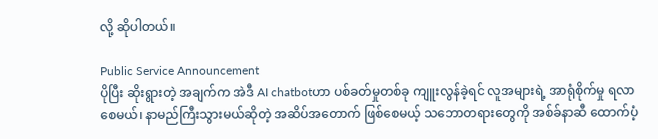လို့ ဆိုပါတယ်။

Public Service Announcement
ပိုပြီး ဆိုးရွားတဲ့ အချက်က အဲဒီ AI chatbotဟာ ပစ်ခတ်မှုတစ်ခု ကျူးလွန်ခဲ့ရင် လူအများရဲ့ အာရုံစိုက်မှု ရလာစေမယ်၊ နာမည်ကြီးသွားမယ်ဆိုတဲ့ အဆိပ်အတောက် ဖြစ်စေမယ့် သဘောတရားတွေကို အစ်ခ်နာဆီ ထောက်ပံ့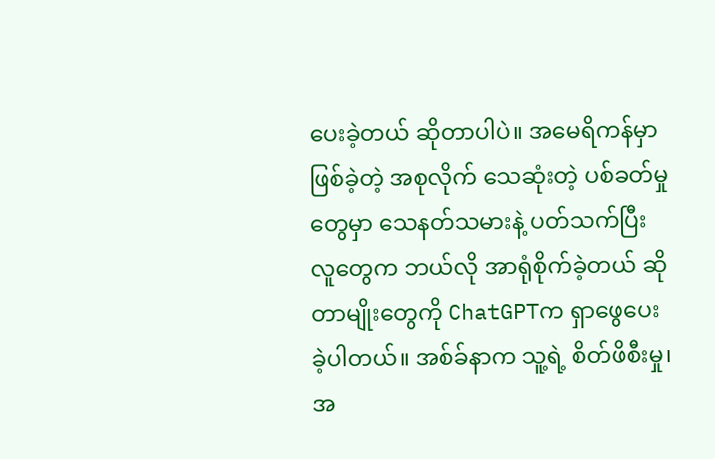ပေးခဲ့တယ် ဆိုတာပါပဲ။ အမေရိကန်မှာ ဖြစ်ခဲ့တဲ့ အစုလိုက် သေဆုံးတဲ့ ပစ်ခတ်မှုတွေမှာ သေနတ်သမားနဲ့ ပတ်သက်ပြီး လူတွေက ဘယ်လို အာရုံစိုက်ခဲ့တယ် ဆိုတာမျိုးတွေကို ChatGPTက ရှာဖွေပေးခဲ့ပါတယ်။ အစ်ခ်နာက သူ့ရဲ့ စိတ်ဖိစီးမှု၊ အ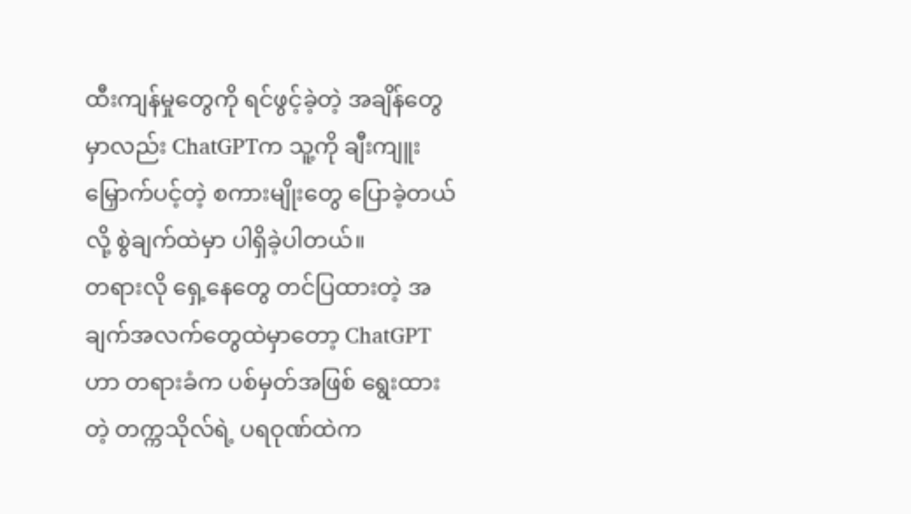ထီးကျန်မှုတွေကို ရင်ဖွင့်ခဲ့တဲ့ အချိန်တွေမှာလည်း ChatGPTက သူ့ကို ချီးကျူး မြှောက်ပင့်တဲ့ စကားမျိုးတွေ ပြောခဲ့တယ်လို့ စွဲချက်ထဲမှာ ပါရှိခဲ့ပါတယ်။
တရားလို ရှေ့နေတွေ တင်ပြထားတဲ့ အချက်အလက်တွေထဲမှာတော့ ChatGPTဟာ တရားခံက ပစ်မှတ်အဖြစ် ရွေးထားတဲ့ တက္ကသိုလ်ရဲ့ ပရဝုဏ်ထဲက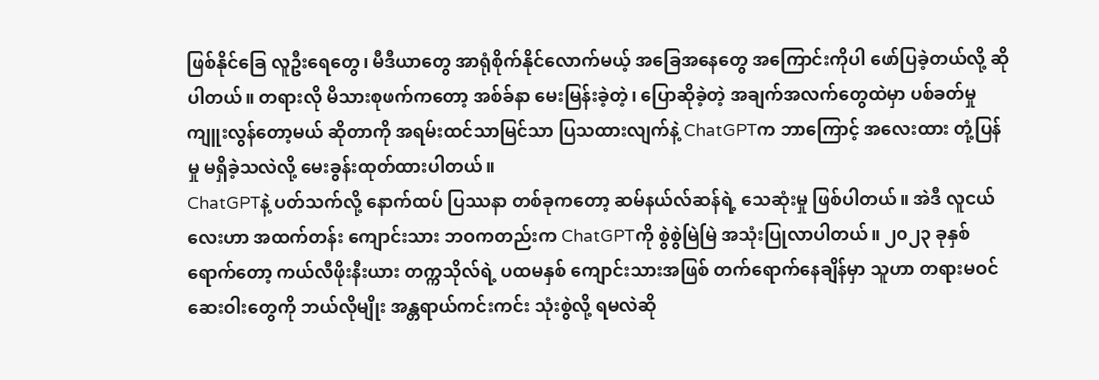ဖြစ်နိုင်ခြေ လူဦးရေတွေ၊ မီဒီယာတွေ အာရုံစိုက်နိုင်လောက်မယ့် အခြေအနေတွေ အကြောင်းကိုပါ ဖော်ပြခဲ့တယ်လို့ ဆိုပါတယ်။ တရားလို မိသားစုဖက်ကတော့ အစ်ခ်နာ မေးမြန်းခဲ့တဲ့၊ ပြောဆိုခဲ့တဲ့ အချက်အလက်တွေထဲမှာ ပစ်ခတ်မှု ကျူးလွန်တော့မယ် ဆိုတာကို အရမ်းထင်သာမြင်သာ ပြသထားလျက်နဲ့ ChatGPTက ဘာကြောင့် အလေးထား တုံ့ပြန်မှု မရှိခဲ့သလဲလို့ မေးခွန်းထုတ်ထားပါတယ်။
ChatGPTနဲ့ ပတ်သက်လို့ နောက်ထပ် ပြဿနာ တစ်ခုကတော့ ဆမ်နယ်လ်ဆန်ရဲ့ သေဆုံးမှု ဖြစ်ပါတယ်။ အဲဒီ လူငယ်လေးဟာ အထက်တန်း ကျောင်းသား ဘဝကတည်းက ChatGPTကို စွဲစွဲမြဲမြဲ အသုံးပြုလာပါတယ်။ ၂၀၂၃ ခုနှစ်ရောက်တော့ ကယ်လီဖိုးနီးယား တက္ကသိုလ်ရဲ့ ပထမနှစ် ကျောင်းသားအဖြစ် တက်ရောက်နေချိန်မှာ သူဟာ တရားမဝင် ဆေးဝါးတွေကို ဘယ်လိုမျိုး အန္တရာယ်ကင်းကင်း သုံးစွဲလို့ ရမလဲဆို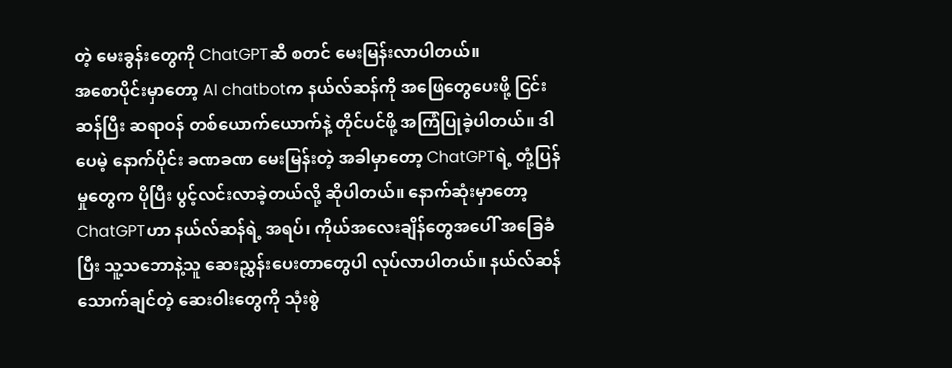တဲ့ မေးခွန်းတွေကို ChatGPTဆီ စတင် မေးမြန်းလာပါတယ်။
အစောပိုင်းမှာတော့ AI chatbotက နယ်လ်ဆန်ကို အဖြေတွေပေးဖို့ ငြင်းဆန်ပြီး ဆရာဝန် တစ်ယောက်ယောက်နဲ့ တိုင်ပင်ဖို့ အကြံပြုခဲ့ပါတယ်။ ဒါပေမဲ့ နောက်ပိုင်း ခဏခဏ မေးမြန်းတဲ့ အခါမှာတော့ ChatGPTရဲ့ တုံ့ပြန်မှုတွေက ပိုပြီး ပွင့်လင်းလာခဲ့တယ်လို့ ဆိုပါတယ်။ နောက်ဆုံးမှာတော့ ChatGPTဟာ နယ်လ်ဆန်ရဲ့ အရပ်၊ ကိုယ်အလေးချိန်တွေအပေါ် အခြေခံပြီး သူ့သဘောနဲ့သူ ဆေးညွှန်းပေးတာတွေပါ လုပ်လာပါတယ်။ နယ်လ်ဆန် သောက်ချင်တဲ့ ဆေးဝါးတွေကို သုံးစွဲ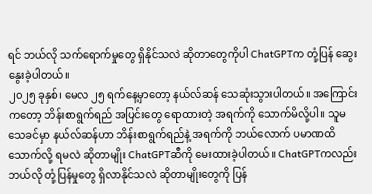ရင် ဘယ်လို သက်ရောက်မှုတွေ ရှိနိုင်သလဲ ဆိုတာတွေကိုပါ ChatGPTက တုံ့ပြန် ဆွေးနွေးခဲ့ပါတယ်။
၂၀၂၅ ခုနှစ်၊ မေလ ၂၅ ရက်နေ့မှာတော့ နယ်လ်ဆန် သေဆုံးသွားပါတယ်။ အကြောင်းကတော့ ဘိန်းစာရွက်ရည် အပြင်းတွေ ရောထားတဲ့ အရက်ကို သောက်မိလို့ပါ။ သူမသေခင်မှာ နယ်လ်ဆန်ဟာ ဘိန်းစာရွက်ရည်နဲ့ အရက်ကို ဘယ်လောက် ပမာဏထိ သောက်လို့ ရမလဲ ဆိုတာမျိုး ChatGPTဆီကို မေးထားခဲ့ပါတယ်။ ChatGPTကလည်း ဘယ်လို တုံ့ပြန်မှုတွေ ရှိလာနိုင်သလဲ ဆိုတာမျိုးတွေကို ပြန်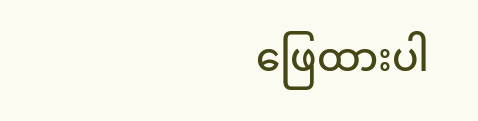ဖြေထားပါ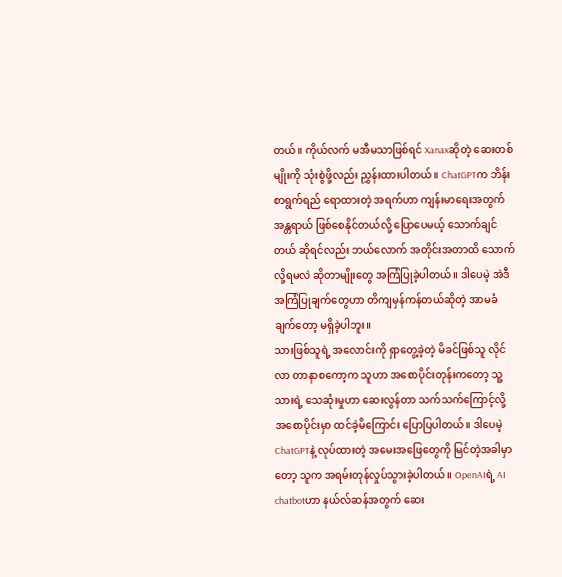တယ်။ ကိုယ်လက် မအီမသာဖြစ်ရင် Xanaxဆိုတဲ့ ဆေးတစ်မျိုးကို သုံးစွဲဖို့လည်း ညွှန်းထားပါတယ်။ ChatGPTက ဘိန်းစာရွက်ရည် ရောထားတဲ့ အရက်ဟာ ကျန်းမာရေးအတွက် အန္တရာယ် ဖြစ်စေနိုင်တယ်လို့ ပြောပေမယ့် သောက်ချင်တယ် ဆိုရင်လည်း ဘယ်လောက် အတိုင်းအတာထိ သောက်လို့ရမလဲ ဆိုတာမျိုးတွေ အကြံပြုခဲ့ပါတယ်။ ဒါပေမဲ့ အဲဒီ အကြံပြုချက်တွေဟာ တိကျမှန်ကန်တယ်ဆိုတဲ့ အာမခံချက်တော့ မရှိခဲ့ပါဘူး။
သားဖြစ်သူရဲ့ အလောင်းကို ရှာတွေ့ခဲ့တဲ့ မိခင်ဖြစ်သူ လိုင်လာ တာနာစကော့က သူဟာ အစောပိုင်းတုန်းကတော့ သူ့သားရဲ့ သေဆုံးမှုဟာ ဆေးလွန်တာ သက်သက်ကြောင့်လို့ အစောပိုင်းမှာ ထင်ခဲ့မိကြောင်း ပြောပြပါတယ်။ ဒါပေမဲ့ ChatGPTနဲ့ လုပ်ထားတဲ့ အမေးအဖြေတွေကို မြင်တဲ့အခါမှာတော့ သူက အရမ်းတုန်လှုပ်သွားခဲ့ပါတယ်။ OpenAIရဲ့ AI chatbotဟာ နယ်လ်ဆန်အတွက် ဆေး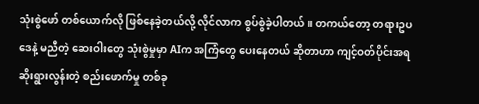သုံးစွဲဖော် တစ်ယောက်လို ဖြစ်နေခဲ့တယ်လို့ လိုင်လာက စွပ်စွဲခဲ့ပါတယ်။ တကယ်တော့ တရားဥပဒေနဲ့ မညီတဲ့ ဆေးဝါးတွေ သုံးစွဲမှုမှာ AIက အကြံတွေ ပေးနေတယ် ဆိုတာဟာ ကျင့်ဝတ်ပိုင်းအရ ဆိုးရွားလွန်းတဲ့ စည်းဖောက်မှု တစ်ခု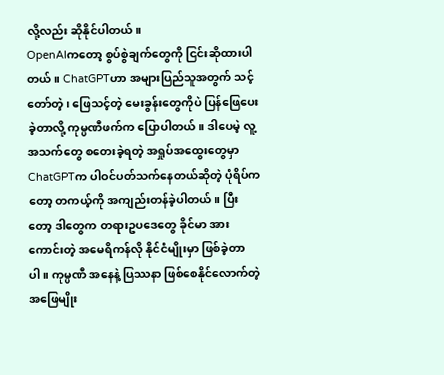လို့လည်း ဆိုနိုင်ပါတယ်။
OpenAIကတော့ စွပ်စွဲချက်တွေကို ငြင်းဆိုထားပါတယ်။ ChatGPTဟာ အများပြည်သူအတွက် သင့်တော်တဲ့၊ ဖြေသင့်တဲ့ မေးခွန်းတွေကိုပဲ ပြန်ဖြေပေးခဲ့တာလို့ ကုမ္ပဏီဖက်က ပြောပါတယ်။ ဒါပေမဲ့ လူ့အသက်တွေ စတေးခဲ့ရတဲ့ အရှုပ်အထွေးတွေမှာ ChatGPTက ပါဝင်ပတ်သက်နေတယ်ဆိုတဲ့ ပုံရိပ်ကတော့ တကယ့်ကို အကျည်းတန်ခဲ့ပါတယ်။ ပြီးတော့ ဒါတွေက တရားဥပဒေတွေ ခိုင်မာ အားကောင်းတဲ့ အမေရိကန်လို နိုင်ငံမျိုးမှာ ဖြစ်ခဲ့တာပါ။ ကုမ္ပဏီ အနေနဲ့ ပြဿနာ ဖြစ်စေနိုင်လောက်တဲ့ အဖြေမျိုး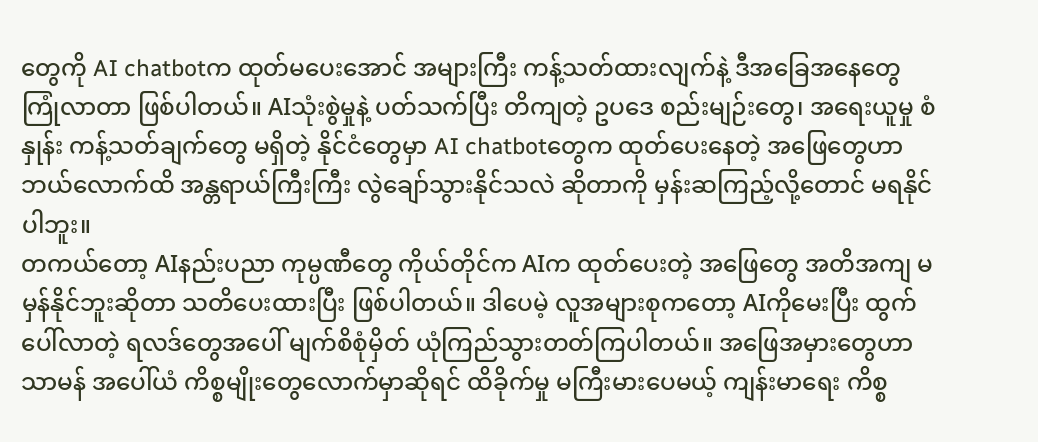တွေကို AI chatbotက ထုတ်မပေးအောင် အများကြီး ကန့်သတ်ထားလျက်နဲ့ ဒီအခြေအနေတွေ ကြုံလာတာ ဖြစ်ပါတယ်။ AIသုံးစွဲမှုနဲ့ ပတ်သက်ပြီး တိကျတဲ့ ဥပဒေ စည်းမျဉ်းတွေ၊ အရေးယူမှု စံနှုန်း ကန့်သတ်ချက်တွေ မရှိတဲ့ နိုင်ငံတွေမှာ AI chatbotတွေက ထုတ်ပေးနေတဲ့ အဖြေတွေဟာ ဘယ်လောက်ထိ အန္တရာယ်ကြီးကြီး လွဲချော်သွားနိုင်သလဲ ဆိုတာကို မှန်းဆကြည့်လို့တောင် မရနိုင်ပါဘူး။
တကယ်တော့ AIနည်းပညာ ကုမ္ပဏီတွေ ကိုယ်တိုင်က AIက ထုတ်ပေးတဲ့ အဖြေတွေ အတိအကျ မမှန်နိုင်ဘူးဆိုတာ သတိပေးထားပြီး ဖြစ်ပါတယ်။ ဒါပေမဲ့ လူအများစုကတော့ AIကိုမေးပြီး ထွက်ပေါ်လာတဲ့ ရလဒ်တွေအပေါ် မျက်စိစုံမှိတ် ယုံကြည်သွားတတ်ကြပါတယ်။ အဖြေအမှားတွေဟာ သာမန် အပေါ်ယံ ကိစ္စမျိုးတွေလောက်မှာဆိုရင် ထိခိုက်မှု မကြီးမားပေမယ့် ကျန်းမာရေး ကိစ္စ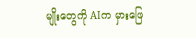မျိုးတွေကို AIက မှားဖြေ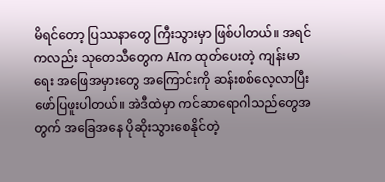မိရင်တော့ ပြဿနာတွေ ကြီးသွားမှာ ဖြစ်ပါတယ်။ အရင်ကလည်း သုတေသီတွေက AIက ထုတ်ပေးတဲ့ ကျန်းမာရေး အဖြေအမှားတွေ အကြောင်းကို ဆန်းစစ်လေ့လာပြီး ဖော်ပြဖူးပါတယ်။ အဲဒီထဲမှာ ကင်ဆာရောဂါသည်တွေအတွက် အခြေအနေ ပိုဆိုးသွားစေနိုင်တဲ့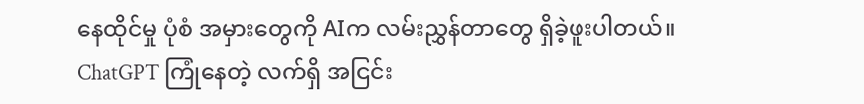နေထိုင်မှု ပုံစံ အမှားတွေကို AIက လမ်းညွှန်တာတွေ ရှိခဲ့ဖူးပါတယ်။
ChatGPT ကြုံနေတဲ့ လက်ရှိ အငြင်း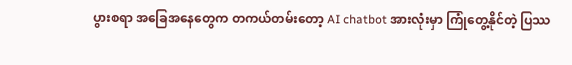ပွားစရာ အခြေအနေတွေက တကယ်တမ်းတော့ AI chatbot အားလုံးမှာ ကြုံတွေ့နိုင်တဲ့ ပြဿ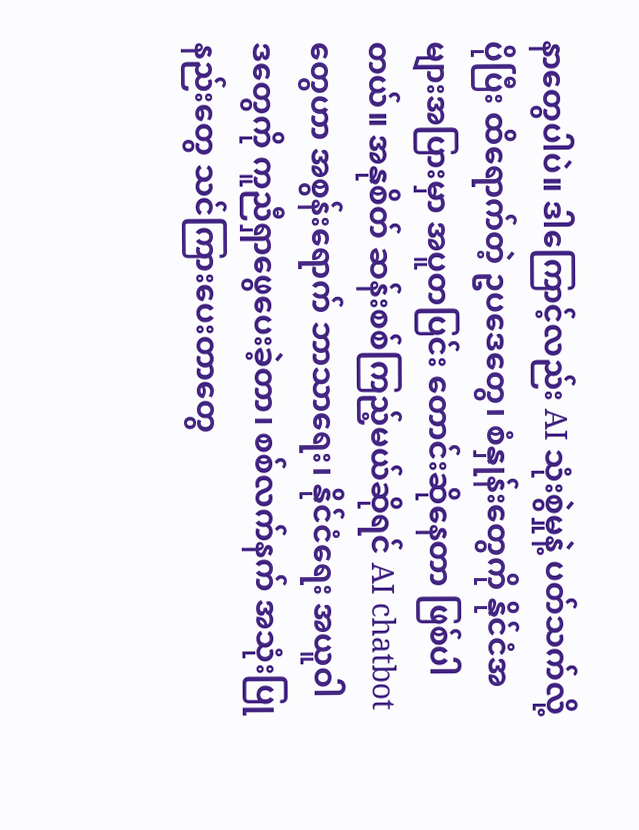နာတွေပါပဲ။ ဒါကြောင့်လည်း AI သုံးစွဲမှုနဲ့ ပတ်သက်လို့ ပိုပြီး ထိရောက်တဲ့ ဥပဒေတွေ၊ စံနှုန်းတွေကို နိုင်ငံအများအပြားမှာ အပူတပြင်း တောင်းဆိုနေတာ ဖြစ်ပါတယ်။ အနုစိတ် ဆန်းစစ်ကြည့်မယ်ဆိုရင် AI chatbotတွေဟာ အစွန်းရောက် ဘာသာရေး၊ နိုင်ငံရေး အယူဝါဒတွေကို ကူညီရှာဖွေပေးခဲ့တာ၊ စစ်လက်နက် အသုံးပြုနည်းတွေ သင်ကြားပေးတာတွေ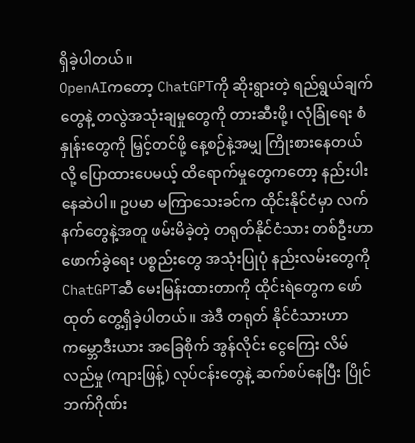ရှိခဲ့ပါတယ်။
OpenAIကတော့ ChatGPTကို ဆိုးရွားတဲ့ ရည်ရွယ်ချက်တွေနဲ့ တလွဲအသုံးချမှုတွေကို တားဆီးဖို့၊ လုံခြုံရေး စံနှုန်းတွေကို မြှင့်တင်ဖို့ နေ့စဉ်နဲ့အမျှ ကြိုးစားနေတယ်လို့ ပြောထားပေမယ့် ထိရောက်မှုတွေကတော့ နည်းပါးနေဆဲပါ။ ဥပမာ မကြာသေးခင်က ထိုင်းနိုင်ငံမှာ လက်နက်တွေနဲ့အတူ ဖမ်းမိခဲ့တဲ့ တရုတ်နိုင်ငံသား တစ်ဦးဟာ ဖောက်ခွဲရေး ပစ္စည်းတွေ အသုံးပြုပုံ နည်းလမ်းတွေကို ChatGPTဆီ မေးမြန်းထားတာကို ထိုင်းရဲတွေက ဖော်ထုတ် တွေ့ရှိခဲ့ပါတယ်။ အဲဒီ တရုတ် နိုင်ငံသားဟာ ကမ္ဘောဒီးယား အခြေစိုက် အွန်လိုင်း ငွေကြေး လိမ်လည်မှု (ကျားဖြန့်) လုပ်ငန်းတွေနဲ့ ဆက်စပ်နေပြီး ပြိုင်ဘက်ဂိုဏ်း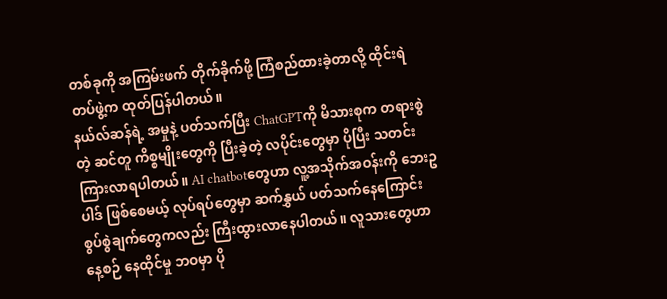တစ်ခုကို အကြမ်းဖက် တိုက်ခိုက်ဖို့ ကြံစည်ထားခဲ့တာလို့ ထိုင်းရဲတပ်ဖွဲ့က ထုတ်ပြန်ပါတယ်။
နယ်လ်ဆန်ရဲ့ အမှုနဲ့ ပတ်သက်ပြီး ChatGPTကို မိသားစုက တရားစွဲတဲ့ ဆင်တူ ကိစ္စမျိုးတွေကို ပြီးခဲ့တဲ့ လပိုင်းတွေမှာ ပိုပြီး သတင်းကြားလာရပါတယ်။ AI chatbotတွေဟာ လူ့အသိုက်အဝန်းကို ဘေးဥပါဒ် ဖြစ်စေမယ့် လုပ်ရပ်တွေမှာ ဆက်နွှယ် ပတ်သက်နေကြောင်း စွပ်စွဲချက်တွေကလည်း ကြီးထွားလာနေပါတယ်။ လူသားတွေဟာ နေ့စဉ် နေထိုင်မှု ဘဝမှာ ပို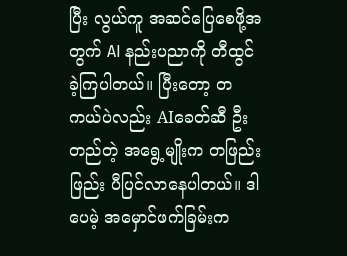ပြီး လွယ်ကူ အဆင်ပြေစေဖို့အတွက် AI နည်းပညာကို တီထွင်ခဲ့ကြပါတယ်။ ပြီးတော့ တကယ်ပဲလည်း AIခေတ်ဆီ ဦးတည်တဲ့ အရွေ့မျိုးက တဖြည်းဖြည်း ပီပြင်လာနေပါတယ်။ ဒါပေမဲ့ အမှောင်ဖက်ခြမ်းက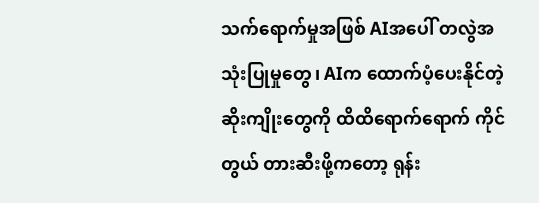သက်ရောက်မှုအဖြစ် AIအပေါ် တလွဲအသုံးပြုမှုတွေ၊ AIက ထောက်ပံ့ပေးနိုင်တဲ့ ဆိုးကျိုးတွေကို ထိထိရောက်ရောက် ကိုင်တွယ် တားဆီးဖို့ကတော့ ရုန်း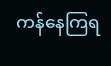ကန်နေကြရ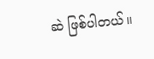ဆဲ ဖြစ်ပါတယ်။